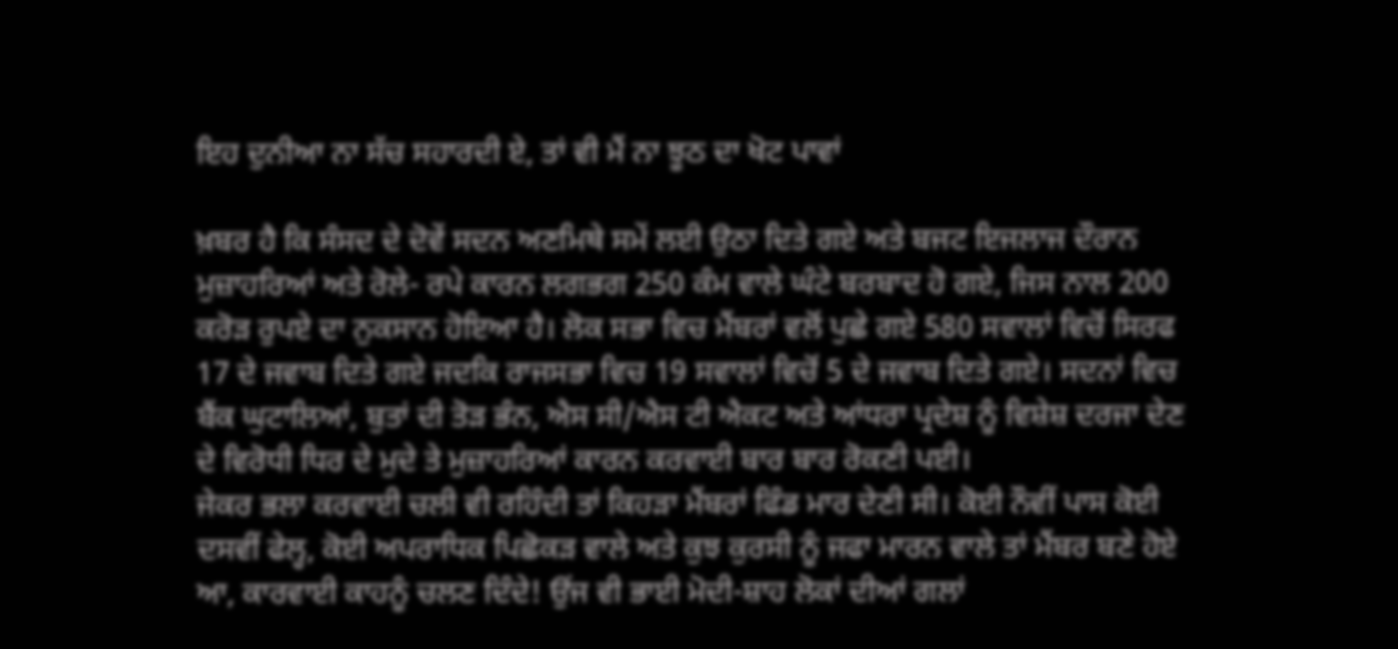ਇਹ ਦੁਨੀਆ ਨਾ ਸੱਚ ਸਹਾਰਦੀ ਏ, ਤਾਂ ਵੀ ਮੈਂ ਨਾ ਝੂਠ ਦਾ ਖੋਟ ਪਾਵਾਂ

ਖ਼ਬਰ ਹੈ ਕਿ ਸੰਸਦ ਦੇ ਦੋਵੇਂ ਸਦਨ ਅਣਮਿਥੇ ਸਮੇਂ ਲਈ ਉਠਾ ਦਿਤੇ ਗਏ ਅਤੇ ਬਜਟ ਇਜਲਾਜ ਦੌਰਾਨ ਮੁਜ਼ਾਹਰਿਆਂ ਅਤੇ ਰੋਲੇ- ਰਪੇ ਕਾਰਨ ਲਗਭਗ 250 ਕੰਮ ਵਾਲੇ ਘੰਟੇ ਬਰਬਾਦ ਹੋ ਗਏ, ਜਿਸ ਨਾਲ 200 ਕਰੋੜ ਰੁਪਏ ਦਾ ਨੁਕਸਾਨ ਹੋਇਆ ਹੈ। ਲੋਕ ਸਭਾ ਵਿਚ ਮੈਂਬਰਾਂ ਵਲੋਂ ਪੁਛੇ ਗਏ 580 ਸਵਾਲਾਂ ਵਿਚੋਂ ਸਿਰਫ 17 ਦੇ ਜਵਾਬ ਦਿਤੇ ਗਏ ਜਦਕਿ ਰਾਜਸਭਾ ਵਿਚ 19 ਸਵਾਲਾਂ ਵਿਚੋਂ 5 ਦੇ ਜਵਾਬ ਦਿਤੇ ਗਏ। ਸਦਨਾਂ ਵਿਚ ਬੈਂਕ ਘੁਟਾਲਿਆਂ, ਬੁਤਾਂ ਦੀ ਤੋੜ ਭੰਨ, ਐਸ ਸੀ/ਐਸ ਟੀ ਐਕਟ ਅਤੇ ਆਂਧਰਾ ਪ੍ਰਦੇਸ਼ ਨੂੰ ਵਿਸ਼ੇਸ਼ ਦਰਜਾ ਦੇਣ ਦੇ ਵਿਰੋਧੀ ਧਿਰ ਦੇ ਮੁਦੇ ਤੇ ਮੁਜ਼ਾਹਰਿਆਂ ਕਾਰਨ ਕਰਵਾਈ ਬਾਰ ਬਾਰ ਰੋਕਣੀ ਪਈ।
ਜੇਕਰ ਭਲਾ ਕਰਵਾਈ ਚਲੀ ਵੀ ਰਹਿੰਦੀ ਤਾਂ ਕਿਹੜਾ ਮੈਂਬਰਾਂ ਫਿੰਡ ਮਾਰ ਦੇਣੀ ਸੀ। ਕੋਈ ਨੌਵੀਂ ਪਾਸ ਕੋਈ ਦਸਵੀਂ ਫੇਲ੍ਹ, ਕੋਈ ਅਪਰਾਧਿਕ ਪਿਛੋਕੜ ਵਾਲੇ ਅਤੇ ਕੁਝ ਕੁਰਸੀ ਨੂੰ ਜਫਾ ਮਾਰਨ ਵਾਲੇ ਤਾਂ ਮੈਂਬਰ ਬਣੇ ਹੋਏ ਆ, ਕਾਰਵਾਈ ਕਾਹਨੂੰ ਚਲਣ ਦਿੰਦੇ! ਉਂਜ ਵੀ ਭਾਈ ਮੋਦੀ-ਸ਼ਾਹ ਲੋਕਾਂ ਦੀਆਂ ਗਲਾਂ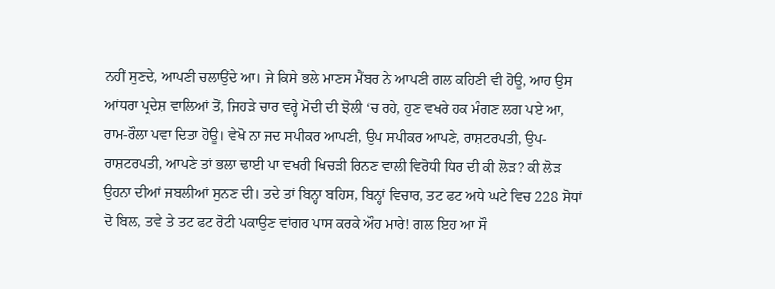ਨਹੀਂ ਸੁਣਦੇ, ਆਪਣੀ ਚਲਾਉਂਦੇ ਆ। ਜੇ ਕਿਸੇ ਭਲੇ ਮਾਣਸ ਮੈਂਬਰ ਨੇ ਆਪਣੀ ਗਲ ਕਹਿਣੀ ਵੀ ਹੋਊ, ਆਹ ਉਸ ਆਂਧਰਾ ਪ੍ਰਦੇਸ਼ ਵਾਲਿਆਂ ਤੋਂ, ਜਿਹੜੇ ਚਾਰ ਵਰ੍ਹੇ ਮੋਦੀ ਦੀ ਝੋਲੀ ‘ਚ ਰਹੇ, ਹੁਣ ਵਖਰੇ ਹਕ ਮੰਗਣ ਲਗ ਪਏ ਆ, ਰਾਮ-ਰੌਲਾ ਪਵਾ ਦਿਤਾ ਹੋਊ। ਵੇਖੋ ਨਾ ਜਦ ਸਪੀਕਰ ਆਪਣੀ, ਉਪ ਸਪੀਕਰ ਆਪਣੇ, ਰਾਸ਼ਟਰਪਤੀ, ਉਪ-ਰਾਸ਼ਟਰਪਤੀ, ਆਪਣੇ ਤਾਂ ਭਲਾ ਢਾਈ ਪਾ ਵਖਰੀ ਖਿਚੜੀ ਰਿਨਣ ਵਾਲੀ ਵਿਰੋਧੀ ਧਿਰ ਦੀ ਕੀ ਲੋੜ? ਕੀ ਲੋੜ ਉਹਨਾ ਦੀਆਂ ਜਬਲੀਆਂ ਸੁਨਣ ਦੀ। ਤਦੇ ਤਾਂ ਬਿਨ੍ਹਾ ਬਹਿਸ, ਬਿਨ੍ਹਾਂ ਵਿਚਾਰ, ਤਟ ਫਟ ਅਧੇ ਘਟੇ ਵਿਚ 228 ਸੋਧਾਂ ਦੋ ਬਿਲ, ਤਵੇ ਤੇ ਤਟ ਫਟ ਰੋਟੀ ਪਕਾਉਣ ਵਾਂਗਰ ਪਾਸ ਕਰਕੇ ਔਹ ਮਾਰੇ! ਗਲ ਇਹ ਆ ਸੌ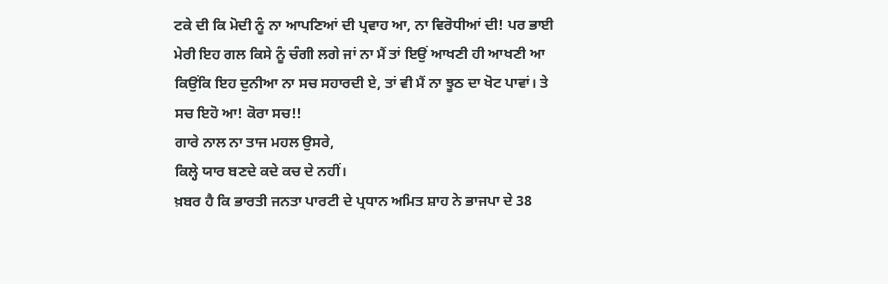ਟਕੇ ਦੀ ਕਿ ਮੋਦੀ ਨੂੰ ਨਾ ਆਪਣਿਆਂ ਦੀ ਪ੍ਰਵਾਹ ਆ, ਨਾ ਵਿਰੋਧੀਆਂ ਦੀ! ਪਰ ਭਾਈ ਮੇਰੀ ਇਹ ਗਲ ਕਿਸੇ ਨੂੰ ਚੰਗੀ ਲਗੇ ਜਾਂ ਨਾ ਮੈਂ ਤਾਂ ਇਉਂ ਆਖਣੀ ਹੀ ਆਖਣੀ ਆ ਕਿਉਂਕਿ ਇਹ ਦੁਨੀਆ ਨਾ ਸਚ ਸਹਾਰਦੀ ਏ, ਤਾਂ ਵੀ ਮੈਂ ਨਾ ਝੂਠ ਦਾ ਖੋਟ ਪਾਵਾਂ। ਤੇ ਸਚ ਇਹੋ ਆ! ਕੋਰਾ ਸਚ!!
ਗਾਰੇ ਨਾਲ ਨਾ ਤਾਜ ਮਹਲ ਉਸਰੇ,
ਕਿਲ੍ਹੇ ਯਾਰ ਬਣਦੇ ਕਦੇ ਕਚ ਦੇ ਨਹੀਂ।
ਖ਼ਬਰ ਹੈ ਕਿ ਭਾਰਤੀ ਜਨਤਾ ਪਾਰਟੀ ਦੇ ਪ੍ਰਧਾਨ ਅਮਿਤ ਸ਼ਾਹ ਨੇ ਭਾਜਪਾ ਦੇ 38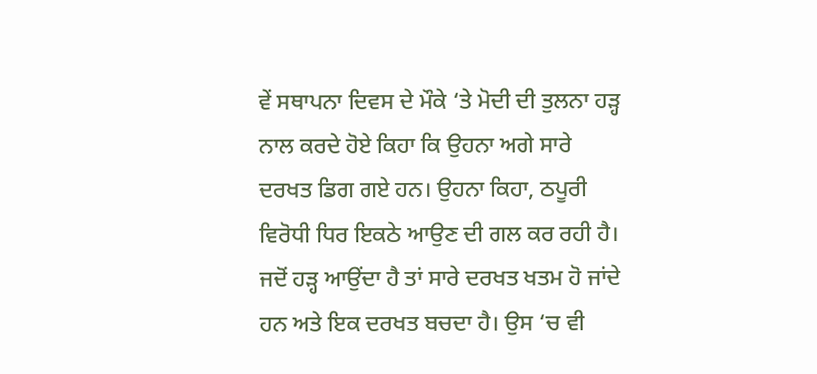ਵੇਂ ਸਥਾਪਨਾ ਦਿਵਸ ਦੇ ਮੌਕੇ ‘ਤੇ ਮੋਦੀ ਦੀ ਤੁਲਨਾ ਹੜ੍ਹ ਨਾਲ ਕਰਦੇ ਹੋਏ ਕਿਹਾ ਕਿ ਉਹਨਾ ਅਗੇ ਸਾਰੇ ਦਰਖਤ ਡਿਗ ਗਏ ਹਨ। ਉਹਨਾ ਕਿਹਾ, ਠਪੂਰੀ ਵਿਰੋਧੀ ਧਿਰ ਇਕਠੇ ਆਉਣ ਦੀ ਗਲ ਕਰ ਰਹੀ ਹੈ। ਜਦੋਂ ਹੜ੍ਹ ਆਉਂਦਾ ਹੈ ਤਾਂ ਸਾਰੇ ਦਰਖਤ ਖਤਮ ਹੋ ਜਾਂਦੇ ਹਨ ਅਤੇ ਇਕ ਦਰਖਤ ਬਚਦਾ ਹੈ। ਉਸ ‘ਚ ਵੀ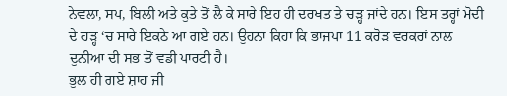ਨੇਵਲਾ, ਸਪ, ਬਿਲੀ ਅਤੇ ਕੁਤੇ ਤੋਂ ਲੈ ਕੇ ਸਾਰੇ ਇਹ ਹੀ ਦਰਖਤ ਤੇ ਚੜ੍ਹ ਜਾਂਦੇ ਹਨ। ਇਸ ਤਰ੍ਹਾਂ ਮੋਦੀ ਦੇ ਹੜ੍ਹ ‘ਚ ਸਾਰੇ ਇਕਠੇ ਆ ਗਏ ਹਨ। ਉਹਨਾ ਕਿਹਾ ਕਿ ਭਾਜਪਾ 11 ਕਰੋੜ ਵਰਕਰਾਂ ਨਾਲ ਦੁਨੀਆ ਦੀ ਸਭ ਤੋਂ ਵਡੀ ਪਾਰਟੀ ਹੈ।
ਭੁਲ ਹੀ ਗਏ ਸ਼ਾਹ ਜੀ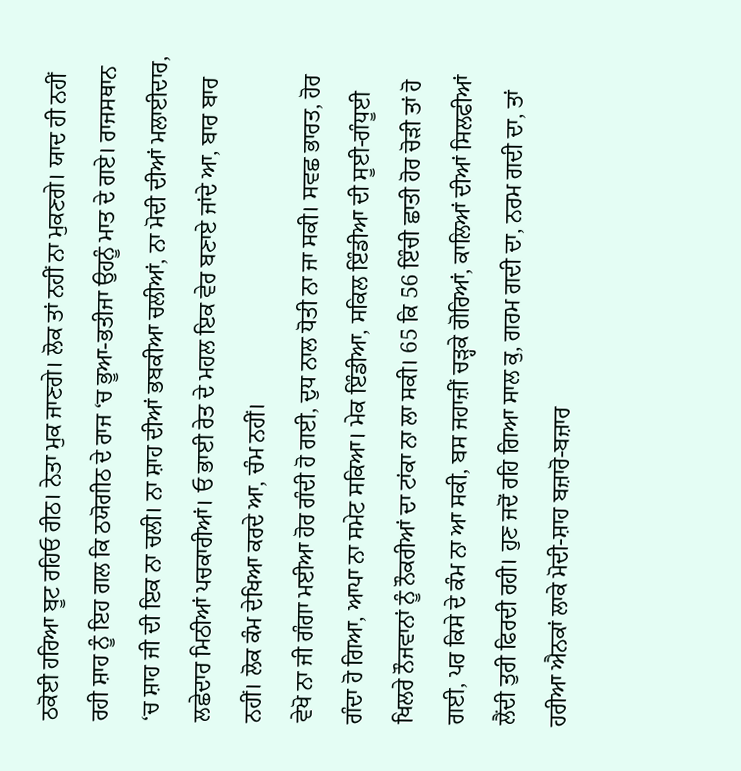ਠਕੋਈ ਹਰਿਆ ਬੂਟ ਰਹਿਓ ਰੀਠ। ਨੇਤਾ ਮੁਕ ਜਾਣਗੇ। ਲੋਕ ਤਾਂ ਨਹੀਂ ਨਾ ਮੁਕਣਗੇ। ਯਾਦ ਹੀ ਨਹੀਂ ਰਹੀ ਸ਼ਾਹ ਨੂੰ ਇਹ ਗਲ ਕਿ ਠਯੋਗੀਠ ਦੇ ਰਾਜ ‘ਚ ਭੂਆ-ਭਤੀਜਾ ਉਹਨੂੰ ਮਾਤ ਦੇ ਗਏ। ਰਾਜਸਥਾਨ ‘ਚ ਸ਼ਾਹ ਜੀ ਦੀ ਇਕ ਨਾ ਚਲੀ। ਨਾ ਸ਼ਾਹ ਦੀਆਂ ਭਬਕੀਆ ਚਲੀਆਂ, ਨਾ ਮੋਦੀ ਦੀਆਂ ਮਲਾਈਦਾਰ, ਲਛੇਦਾਰ ਮਿਠੀਆਂ ਪਚਕਾਰੀਆਂ। ਓ ਭਾਈ ਰੇਤ ਦੇ ਮਹਲ ਇਕ ਵੇਰ ਬਣਾਏ ਜਾਂਦੇ ਆ, ਬਾਰ ਬਾਰ ਨਹੀਂ। ਲੋਕ ਕੰਮ ਦੇਖਿਆ ਕਰਦੇ ਆ, ਚੰਮ ਨਹੀਂ।
ਵੇਖੋ ਨਾ ਜੀ ਗੰਗਾ ਮਈਆ ਹੋਰ ਗੰਦੀ ਹੋ ਗਈ, ਦੁਧ ਨਾਲ ਧੋਤੀ ਨਾ ਜਾ ਸਕੀ। ਸਵਛ ਭਾਰਤ, ਹੋਰ ਗੰਦਾ ਹੋ ਗਿਆ, ਆਪਾ ਨਾ ਸਮੇਟ ਸਕਿਆ। ਮੇਕ ਇੰਡੀਆ, ਸਕਿਲ ਇੰਡੀਆ ਦੀ ਸੂਈ-ਗੰਧੂਈ ਖਿਲਰੇ ਨੌਜਵਾਨਾਂ ਨੂੰ ਨੌਕਰੀਆਂ ਦਾ ਟਾਂਕਾ ਨਾ ਲਾ ਸਕੀ। 65 ਕਿ 56 ਇੰਚੀ ਛਾਤੀ ਹੋਰ ਚੋੜੀ ਤਾਂ ਹੋ ਗਈ, ਪਰ ਕਿਸੇ ਦੇ ਕੰਮ ਨਾ ਆ ਸਕੀ, ਬਸ ਜਹਾਜ਼ੀਂ ਚੜ੍ਹਕੇ ਗੋਰਿਆਂ, ਕਾਲਿਆਂ ਦੀਆਂ ਸਿਲਫੀਆਂ ਲੈਂਦੀ ਤੁਰੀ ਫਿਰਦੀ ਰਹੀ। ਹੁਣ ਜਦੋਂ ਰਹਿ ਗਿਆ ਸਾਲ ਕੁ, ਗਰਮ ਗਦੀ ਦਾ, ਨਰਮ ਗਦੀ ਦਾ, ਤਾਂ ਹਰੀਆ ਐਨਕਾਂ ਲਾਕੇ ਮੋਦੀ-ਸ਼ਾਹ ਬਜ਼ਾਰੋ-ਬਜ਼ਾਰ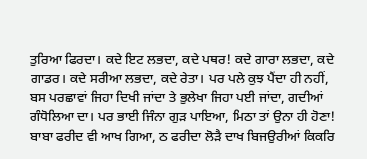ਤੁਰਿਆ ਫਿਰਦਾ। ਕਦੇ ਇਟ ਲਭਦਾ, ਕਦੇ ਪਥਰ! ਕਦੇ ਗਾਰਾ ਲਭਦਾ, ਕਦੇ ਗਾਡਰ। ਕਦੇ ਸਰੀਆ ਲਭਦਾ, ਕਦੇ ਰੇਤਾ। ਪਰ ਪਲੇ ਕੁਝ ਪੈਂਦਾ ਹੀ ਨਹੀਂ, ਬਸ ਪਰਛਾਵਾਂ ਜਿਹਾ ਦਿਖੀ ਜਾਂਦਾ ਤੇ ਭੁਲੇਖਾ ਜਿਹਾ ਪਈ ਜਾਂਦਾ, ਗਦੀਆਂ ਗੰਧੋਲਿਆ ਦਾ। ਪਰ ਭਾਈ ਜਿੰਨਾ ਗੁੜ ਪਾਇਆ, ਮਿਠਾ ਤਾਂ ਉਨਾ ਹੀ ਹੋਣਾ! ਬਾਬਾ ਫਰੀਦ ਵੀ ਆਖ ਗਿਆ, ਠ ਫਰੀਦਾ ਲੋੜੈ ਦਾਖ ਬਿਜਉਰੀਆਂ ਕਿਕਰਿ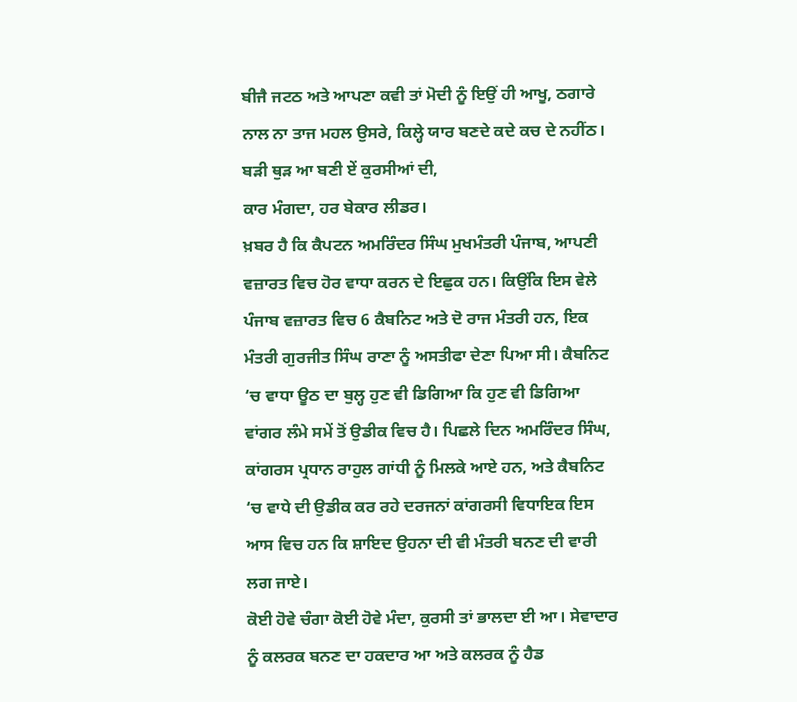ਬੀਜੈ ਜਟਠ ਅਤੇ ਆਪਣਾ ਕਵੀ ਤਾਂ ਮੋਦੀ ਨੂੰ ਇਉਂ ਹੀ ਆਖੂ, ਠਗਾਰੇ ਨਾਲ ਨਾ ਤਾਜ ਮਹਲ ਉਸਰੇ, ਕਿਲ੍ਹੇ ਯਾਰ ਬਣਦੇ ਕਦੇ ਕਚ ਦੇ ਨਹੀਂਠ।
ਬੜੀ ਥੁੜ ਆ ਬਣੀ ਏਂ ਕੁਰਸੀਆਂ ਦੀ,
ਕਾਰ ਮੰਗਦਾ, ਹਰ ਬੇਕਾਰ ਲੀਡਰ।
ਖ਼ਬਰ ਹੈ ਕਿ ਕੈਪਟਨ ਅਮਰਿੰਦਰ ਸਿੰਘ ਮੁਖਮੰਤਰੀ ਪੰਜਾਬ, ਆਪਣੀ ਵਜ਼ਾਰਤ ਵਿਚ ਹੋਰ ਵਾਧਾ ਕਰਨ ਦੇ ਇਛੁਕ ਹਨ। ਕਿਉਂਕਿ ਇਸ ਵੇਲੇ ਪੰਜਾਬ ਵਜ਼ਾਰਤ ਵਿਚ 6 ਕੈਬਨਿਟ ਅਤੇ ਦੋ ਰਾਜ ਮੰਤਰੀ ਹਨ, ਇਕ ਮੰਤਰੀ ਗੁਰਜੀਤ ਸਿੰਘ ਰਾਣਾ ਨੂੰ ਅਸਤੀਫਾ ਦੇਣਾ ਪਿਆ ਸੀ। ਕੈਬਨਿਟ ‘ਚ ਵਾਧਾ ਊਠ ਦਾ ਬੁਲ੍ਹ ਹੁਣ ਵੀ ਡਿਗਿਆ ਕਿ ਹੁਣ ਵੀ ਡਿਗਿਆ ਵਾਂਗਰ ਲੰਮੇ ਸਮੇਂ ਤੋਂ ਉਡੀਕ ਵਿਚ ਹੈ। ਪਿਛਲੇ ਦਿਨ ਅਮਰਿੰਦਰ ਸਿੰਘ, ਕਾਂਗਰਸ ਪ੍ਰਧਾਨ ਰਾਹੁਲ ਗਾਂਧੀ ਨੂੰ ਮਿਲਕੇ ਆਏ ਹਨ, ਅਤੇ ਕੈਬਨਿਟ ‘ਚ ਵਾਧੇ ਦੀ ਉਡੀਕ ਕਰ ਰਹੇ ਦਰਜਨਾਂ ਕਾਂਗਰਸੀ ਵਿਧਾਇਕ ਇਸ ਆਸ ਵਿਚ ਹਨ ਕਿ ਸ਼ਾਇਦ ਉਹਨਾ ਦੀ ਵੀ ਮੰਤਰੀ ਬਨਣ ਦੀ ਵਾਰੀ ਲਗ ਜਾਏ।
ਕੋਈ ਹੋਵੇ ਚੰਗਾ ਕੋਈ ਹੋਵੇ ਮੰਦਾ, ਕੁਰਸੀ ਤਾਂ ਭਾਲਦਾ ਈ ਆ। ਸੇਵਾਦਾਰ ਨੂੰ ਕਲਰਕ ਬਨਣ ਦਾ ਹਕਦਾਰ ਆ ਅਤੇ ਕਲਰਕ ਨੂੰ ਹੈਡ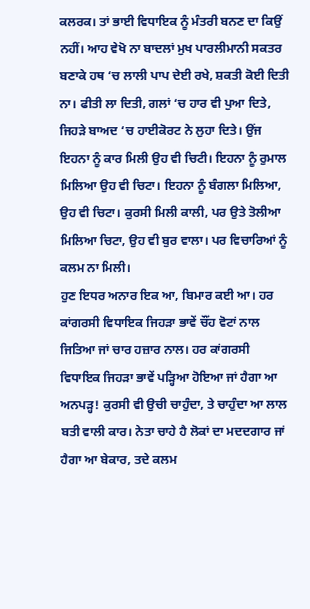ਕਲਰਕ। ਤਾਂ ਭਾਈ ਵਿਧਾਇਕ ਨੂੰ ਮੰਤਰੀ ਬਨਣ ਦਾ ਕਿਉਂ ਨਹੀਂ। ਆਹ ਵੇਖੋ ਨਾ ਬਾਦਲਾਂ ਮੁਖ ਪਾਰਲੀਮਾਨੀ ਸਕਤਰ ਬਣਾਕੇ ਹਥ ‘ਚ ਲਾਲੀ ਪਾਪ ਦੇਈ ਰਖੇ, ਸ਼ਕਤੀ ਕੋਈ ਦਿਤੀ ਨਾ। ਫੀਤੀ ਲਾ ਦਿਤੀ, ਗਲਾਂ ‘ਚ ਹਾਰ ਵੀ ਪੁਆ ਦਿਤੇ, ਜਿਹੜੇ ਬਾਅਦ ‘ਚ ਹਾਈਕੋਰਟ ਨੇ ਲੁਹਾ ਦਿਤੇ। ਉਂਜ ਇਹਨਾ ਨੂੰ ਕਾਰ ਮਿਲੀ ਉਹ ਵੀ ਚਿਟੀ। ਇਹਨਾ ਨੂੰ ਰੁਮਾਲ ਮਿਲਿਆ ਉਹ ਵੀ ਚਿਟਾ। ਇਹਨਾ ਨੂੰ ਬੰਗਲਾ ਮਿਲਿਆ, ਉਹ ਵੀ ਚਿਟਾ। ਕੁਰਸੀ ਮਿਲੀ ਕਾਲੀ, ਪਰ ਉਤੇ ਤੋਲੀਆ ਮਿਲਿਆ ਚਿਟਾ, ਉਹ ਵੀ ਬੁਰ ਵਾਲਾ। ਪਰ ਵਿਚਾਰਿਆਂ ਨੂੰ ਕਲਮ ਨਾ ਮਿਲੀ।
ਹੁਣ ਇਧਰ ਅਨਾਰ ਇਕ ਆ, ਬਿਮਾਰ ਕਈ ਆ। ਹਰ ਕਾਂਗਰਸੀ ਵਿਧਾਇਕ ਜਿਹੜਾ ਭਾਵੇਂ ਚੌਂਹ ਵੋਟਾਂ ਨਾਲ ਜਿਤਿਆ ਜਾਂ ਚਾਰ ਹਜ਼ਾਰ ਨਾਲ। ਹਰ ਕਾਂਗਰਸੀ ਵਿਧਾਇਕ ਜਿਹੜਾ ਭਾਵੇਂ ਪੜ੍ਹਿਆ ਹੋਇਆ ਜਾਂ ਹੈਗਾ ਆ ਅਨਪੜ੍ਹ! ਕੁਰਸੀ ਵੀ ਉਚੀ ਚਾਹੁੰਦਾ, ਤੇ ਚਾਹੁੰਦਾ ਆ ਲਾਲ ਬਤੀ ਵਾਲੀ ਕਾਰ। ਨੇਤਾ ਚਾਹੇ ਹੈ ਲੋਕਾਂ ਦਾ ਮਦਦਗਾਰ ਜਾਂ ਹੈਗਾ ਆ ਬੇਕਾਰ, ਤਦੇ ਕਲਮ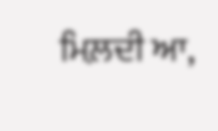ਮਿਲ਼ਦੀ ਆ,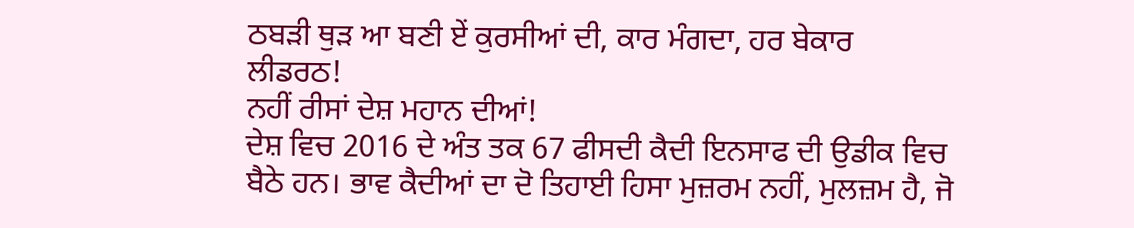ਠਬੜੀ ਥੁੜ ਆ ਬਣੀ ਏਂ ਕੁਰਸੀਆਂ ਦੀ, ਕਾਰ ਮੰਗਦਾ, ਹਰ ਬੇਕਾਰ ਲੀਡਰਠ!
ਨਹੀਂ ਰੀਸਾਂ ਦੇਸ਼ ਮਹਾਨ ਦੀਆਂ!
ਦੇਸ਼ ਵਿਚ 2016 ਦੇ ਅੰਤ ਤਕ 67 ਫੀਸਦੀ ਕੈਦੀ ਇਨਸਾਫ ਦੀ ਉਡੀਕ ਵਿਚ ਬੈਠੇ ਹਨ। ਭਾਵ ਕੈਦੀਆਂ ਦਾ ਦੋ ਤਿਹਾਈ ਹਿਸਾ ਮੁਜ਼ਰਮ ਨਹੀਂ, ਮੁਲਜ਼ਮ ਹੈ, ਜੋ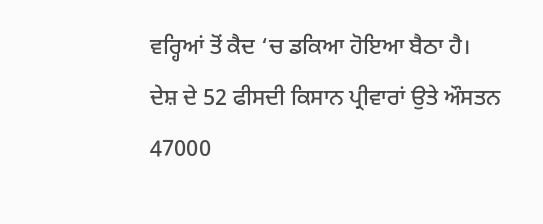ਵਰ੍ਹਿਆਂ ਤੋਂ ਕੈਦ ‘ਚ ਡਕਿਆ ਹੋਇਆ ਬੈਠਾ ਹੈ।
ਦੇਸ਼ ਦੇ 52 ਫੀਸਦੀ ਕਿਸਾਨ ਪ੍ਰੀਵਾਰਾਂ ਉਤੇ ਔਸਤਨ 47000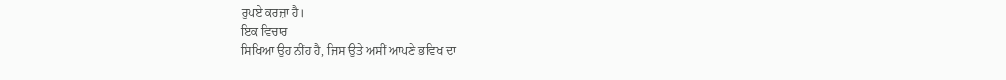ਰੁਪਏ ਕਰਜ਼ਾ ਹੈ।
ਇਕ ਵਿਚਾਰ
ਸਿਖਿਆ ਉਹ ਨੀਂਹ ਹੈ, ਜਿਸ ਉਤੇ ਅਸੀਂ ਆਪਣੇ ਭਵਿਖ ਦਾ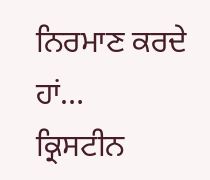ਨਿਰਮਾਣ ਕਰਦੇ ਹਾਂ…
ਕ੍ਰਿਸਟੀਨ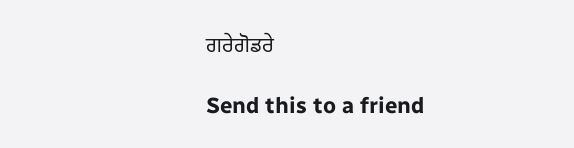ਗਰੇਗੋਡਰੇ

Send this to a friend